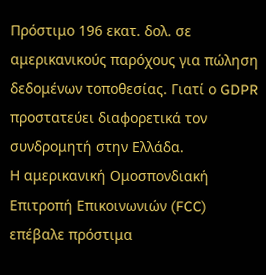Πρόστιμο 196 εκατ. δολ. σε αμερικανικούς παρόχους για πώληση δεδομένων τοποθεσίας. Γιατί ο GDPR προστατεύει διαφορετικά τον συνδρομητή στην Ελλάδα.
Η αμερικανική Ομοσπονδιακή Επιτροπή Επικοινωνιών (FCC) επέβαλε πρόστιμα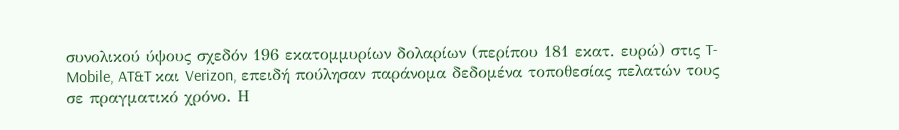συνολικού ύψους σχεδόν 196 εκατομμυρίων δολαρίων (περίπου 181 εκατ. ευρώ) στις T-Mobile, AT&T και Verizon, επειδή πούλησαν παράνομα δεδομένα τοποθεσίας πελατών τους σε πραγματικό χρόνο. Η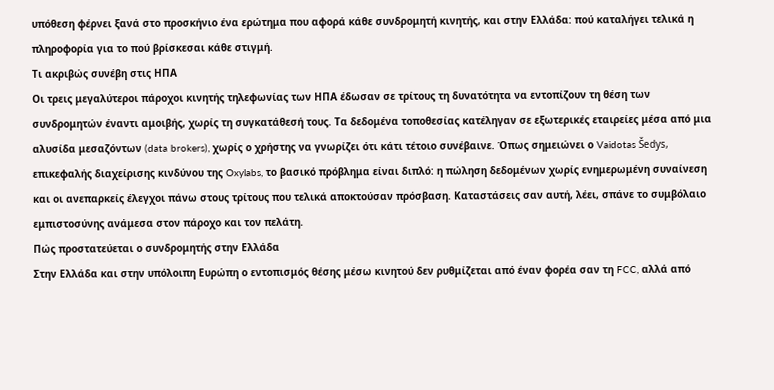υπόθεση φέρνει ξανά στο προσκήνιο ένα ερώτημα που αφορά κάθε συνδρομητή κινητής, και στην Ελλάδα: πού καταλήγει τελικά η πληροφορία για το πού βρίσκεσαι κάθε στιγμή.
Τι ακριβώς συνέβη στις ΗΠΑ
Οι τρεις μεγαλύτεροι πάροχοι κινητής τηλεφωνίας των ΗΠΑ έδωσαν σε τρίτους τη δυνατότητα να εντοπίζουν τη θέση των συνδρομητών έναντι αμοιβής, χωρίς τη συγκατάθεσή τους. Τα δεδομένα τοποθεσίας κατέληγαν σε εξωτερικές εταιρείες μέσα από μια αλυσίδα μεσαζόντων (data brokers), χωρίς ο χρήστης να γνωρίζει ότι κάτι τέτοιο συνέβαινε. Όπως σημειώνει ο Vaidotas Šedys, επικεφαλής διαχείρισης κινδύνου της Oxylabs, το βασικό πρόβλημα είναι διπλό: η πώληση δεδομένων χωρίς ενημερωμένη συναίνεση και οι ανεπαρκείς έλεγχοι πάνω στους τρίτους που τελικά αποκτούσαν πρόσβαση. Καταστάσεις σαν αυτή, λέει, σπάνε το συμβόλαιο εμπιστοσύνης ανάμεσα στον πάροχο και τον πελάτη.
Πώς προστατεύεται ο συνδρομητής στην Ελλάδα
Στην Ελλάδα και στην υπόλοιπη Ευρώπη ο εντοπισμός θέσης μέσω κινητού δεν ρυθμίζεται από έναν φορέα σαν τη FCC, αλλά από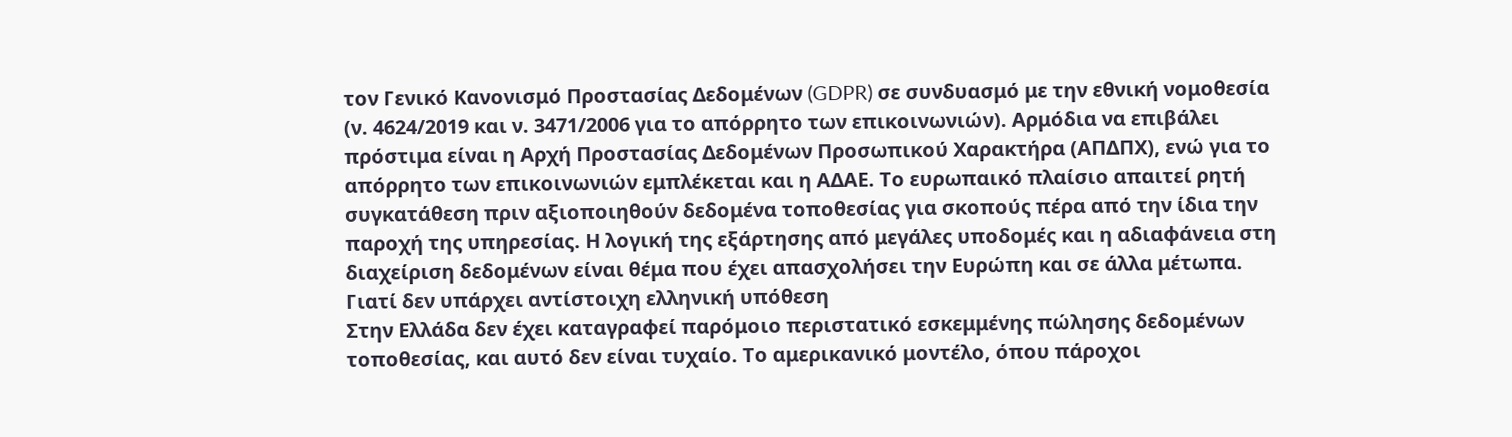τον Γενικό Κανονισμό Προστασίας Δεδομένων (GDPR) σε συνδυασμό με την εθνική νομοθεσία (ν. 4624/2019 και ν. 3471/2006 για το απόρρητο των επικοινωνιών). Αρμόδια να επιβάλει πρόστιμα είναι η Αρχή Προστασίας Δεδομένων Προσωπικού Χαρακτήρα (ΑΠΔΠΧ), ενώ για το απόρρητο των επικοινωνιών εμπλέκεται και η ΑΔΑΕ. Το ευρωπαικό πλαίσιο απαιτεί ρητή συγκατάθεση πριν αξιοποιηθούν δεδομένα τοποθεσίας για σκοπούς πέρα από την ίδια την παροχή της υπηρεσίας. Η λογική της εξάρτησης από μεγάλες υποδομές και η αδιαφάνεια στη διαχείριση δεδομένων είναι θέμα που έχει απασχολήσει την Ευρώπη και σε άλλα μέτωπα.
Γιατί δεν υπάρχει αντίστοιχη ελληνική υπόθεση
Στην Ελλάδα δεν έχει καταγραφεί παρόμοιο περιστατικό εσκεμμένης πώλησης δεδομένων τοποθεσίας, και αυτό δεν είναι τυχαίο. Το αμερικανικό μοντέλο, όπου πάροχοι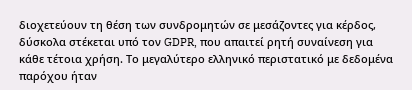διοχετεύουν τη θέση των συνδρομητών σε μεσάζοντες για κέρδος, δύσκολα στέκεται υπό τον GDPR, που απαιτεί ρητή συναίνεση για κάθε τέτοια χρήση. Το μεγαλύτερο ελληνικό περιστατικό με δεδομένα παρόχου ήταν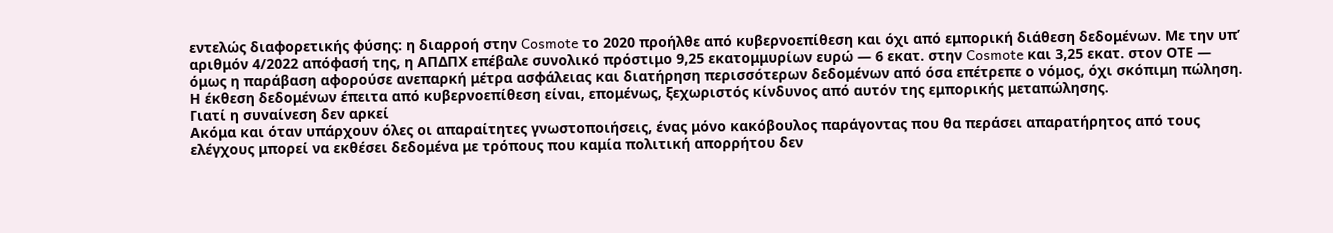εντελώς διαφορετικής φύσης: η διαρροή στην Cosmote το 2020 προήλθε από κυβερνοεπίθεση και όχι από εμπορική διάθεση δεδομένων. Με την υπ’ αριθμόν 4/2022 απόφασή της, η ΑΠΔΠΧ επέβαλε συνολικό πρόστιμο 9,25 εκατομμυρίων ευρώ — 6 εκατ. στην Cosmote και 3,25 εκατ. στον ΟΤΕ — όμως η παράβαση αφορούσε ανεπαρκή μέτρα ασφάλειας και διατήρηση περισσότερων δεδομένων από όσα επέτρεπε ο νόμος, όχι σκόπιμη πώληση. Η έκθεση δεδομένων έπειτα από κυβερνοεπίθεση είναι, επομένως, ξεχωριστός κίνδυνος από αυτόν της εμπορικής μεταπώλησης.
Γιατί η συναίνεση δεν αρκεί
Ακόμα και όταν υπάρχουν όλες οι απαραίτητες γνωστοποιήσεις, ένας μόνο κακόβουλος παράγοντας που θα περάσει απαρατήρητος από τους ελέγχους μπορεί να εκθέσει δεδομένα με τρόπους που καμία πολιτική απορρήτου δεν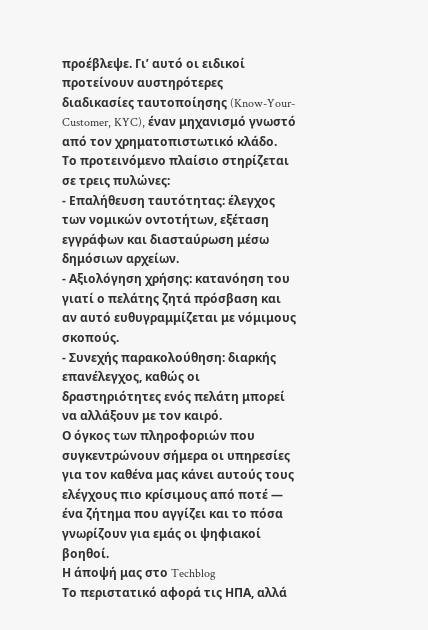προέβλεψε. Γι’ αυτό οι ειδικοί προτείνουν αυστηρότερες διαδικασίες ταυτοποίησης (Know-Your-Customer, KYC), έναν μηχανισμό γνωστό από τον χρηματοπιστωτικό κλάδο.
Το προτεινόμενο πλαίσιο στηρίζεται σε τρεις πυλώνες:
- Επαλήθευση ταυτότητας: έλεγχος των νομικών οντοτήτων, εξέταση εγγράφων και διασταύρωση μέσω δημόσιων αρχείων.
- Αξιολόγηση χρήσης: κατανόηση του γιατί ο πελάτης ζητά πρόσβαση και αν αυτό ευθυγραμμίζεται με νόμιμους σκοπούς.
- Συνεχής παρακολούθηση: διαρκής επανέλεγχος, καθώς οι δραστηριότητες ενός πελάτη μπορεί να αλλάξουν με τον καιρό.
Ο όγκος των πληροφοριών που συγκεντρώνουν σήμερα οι υπηρεσίες για τον καθένα μας κάνει αυτούς τους ελέγχους πιο κρίσιμους από ποτέ — ένα ζήτημα που αγγίζει και το πόσα γνωρίζουν για εμάς οι ψηφιακοί βοηθοί.
Η άποψή μας στο Techblog
Το περιστατικό αφορά τις ΗΠΑ, αλλά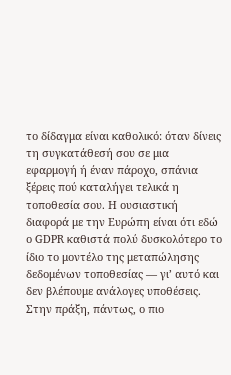το δίδαγμα είναι καθολικό: όταν δίνεις τη συγκατάθεσή σου σε μια εφαρμογή ή έναν πάροχο, σπάνια ξέρεις πού καταλήγει τελικά η τοποθεσία σου. Η ουσιαστική διαφορά με την Ευρώπη είναι ότι εδώ ο GDPR καθιστά πολύ δυσκολότερο το ίδιο το μοντέλο της μεταπώλησης δεδομένων τοποθεσίας — γι’ αυτό και δεν βλέπουμε ανάλογες υποθέσεις. Στην πράξη, πάντως, ο πιο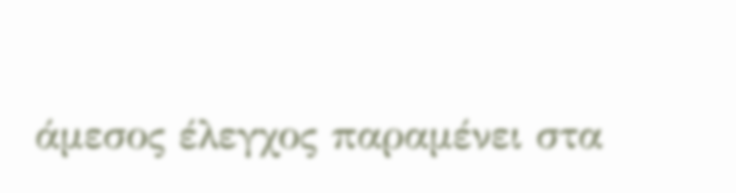άμεσος έλεγχος παραμένει στα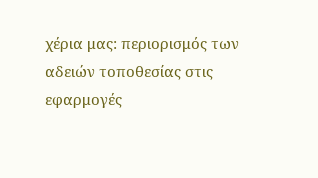χέρια μας: περιορισμός των αδειών τοποθεσίας στις εφαρμογές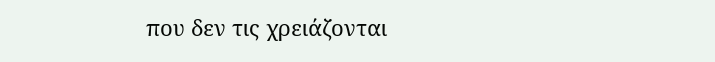που δεν τις χρειάζονται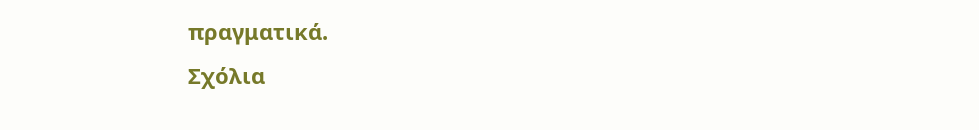πραγματικά.
Σχόλια